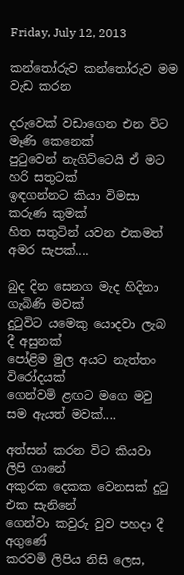Friday, July 12, 2013

කන්තෝරුව කන්තෝරුව මම වැඩ කරන

දරුවෙක් වඩාගෙන එන විට මෑණි කෙනෙක්
පුටුවෙන් නැගි‍ට්ටෙයි ඒ මට හරි සතුටක්
ඉඳගන්නට කියා විමසා කරුණ කුමක්
හිත සතුටින් යවන එකමත් අමර සැපක්....

බුද දින සෙනග මැද හිදිනා ගැබිණි මවක්
දුටුවිට යමෙකු යොදවා ලැබ දී අසුනක්
පෝළිම මුල අයට නැත්තං විරෝදයක්
ගෙන්වමි ළඟට මගෙ මවු සම ඇයත් මවක්....

අත්සන් කරන විට කියවා ලිපි ගානේ
අකුරක දෙකක වෙනසක් දුටු එක සැනිනේ
ගෙන්වා කවුරු වුව පහදා දී අගුණේ
කරවමි ලිපිය නිසි ලෙස,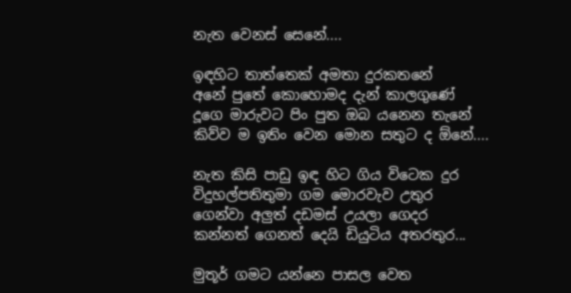නැත වෙනස් සෙනේ....

ඉඳහිට තාත්තෙක් අමතා දුරකතනේ
අනේ පුතේ කොහොමද දැන් කාලගුණේ
දූගෙ මාරුවට පිං පුත ඔබ යනෙන තැනේ
කිව්ව ම ඉතිං වෙන මොන සතුට ද ඕනේ....

නැත කිසි පාඩු ඉඳ හිට ගිය විටෙක දුර
විදුහල්පතිතුමා ගම මොරවැව උතුර
ගෙන්වා අලුත් දඩමස් උයලා ගෙදර
කන්නත් ගෙනත් දෙයි ඩියුටිය අතරතුර...

මුතූර් ගමට යන්නෙ පාසල වෙත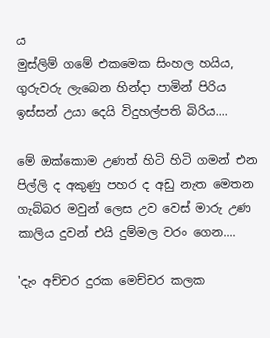ය
මුස්ලිම් ගමේ එකමෙක සිංහල හයිය,
ගුරුවරු ලැබෙන හින්දා පාමින් පිරිය
ඉස්සන් උයා දෙයි විදුහල්පති බිරිය....

මේ ඔක්කොම උණත් හිටි හිටි ගමන් එන
පිල්ලි ද අකුණු පහර ද අඩු නැත මෙතන
ගැබ්බර මවුන් ලෙස උව වෙස් මාරු උණ
කාලිය දුවන් එයි දුම්මල වරං ගෙන....

'දැං අච්චර දුරක මෙච්චර කලක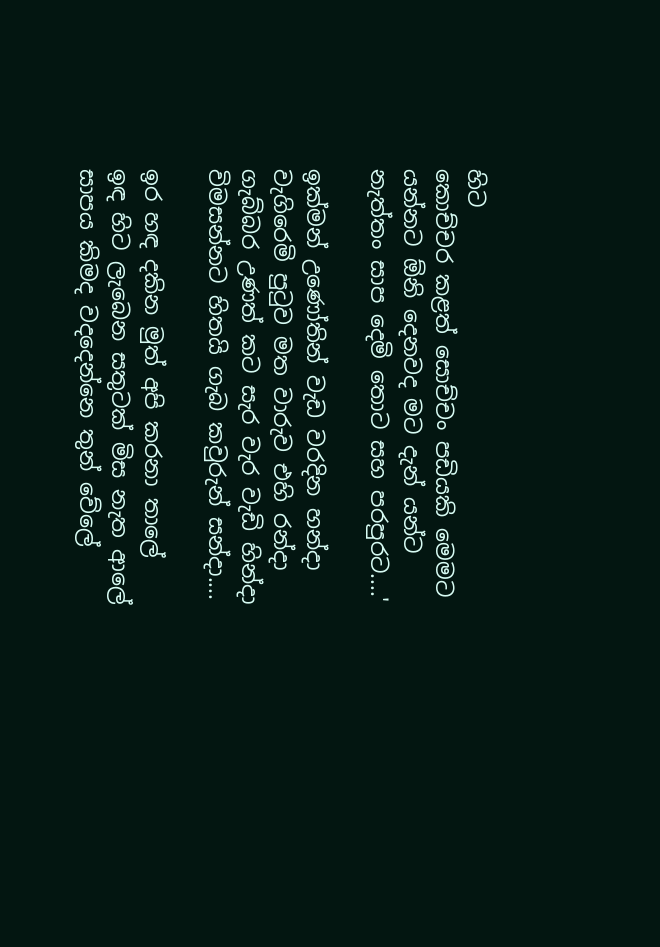හිට
කොච්චර කළත් සොච්චං පඩියකි මෙමට
යන්නට ඕනි දෙනවද මට දැන් යන්ට
නැත්තං සාප දෙමි තොට සහ පරපුරට....'

ඉක්මන් උණෝතින් වැඩ වරදින හන්දා
වැගිරෙමි පුටුව මත වාරුව එහි රන්දා
ගැබ්බර උණත් කට සැර වැර වැඩි හින්දා
විමසන්නට හිතයි ගැබ කවුරුන් සන්දා....

ඉර හඳ දකින මුත් අපි කරනා තාලේ
ඉඳ හිට ලැබෙන සතුටක් මිස නැත ආලේ
සාපය කිමද වදදෙන්නෙ තුන් වේලේ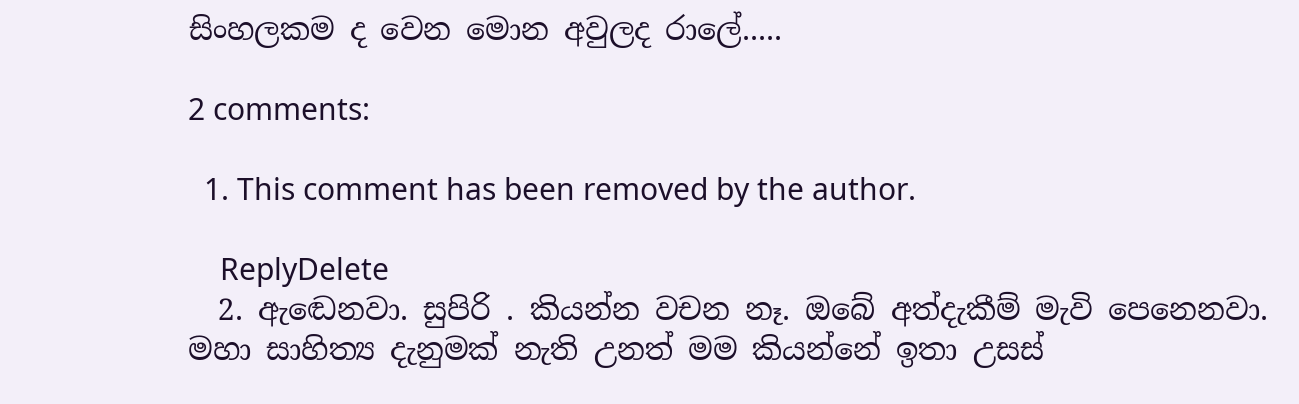සිංහලකම ද වෙන මොන අවුලද රාලේ.....

2 comments:

  1. This comment has been removed by the author.

    ReplyDelete
  2. ඇඬෙනවා. සුපිරි . කියන්න වචන නෑ. ඔබේ අත්දැකීම් මැවි පෙනෙනවා. මහා සාහිත්‍ය දැනුමක් නැති උනත් මම කියන්නේ ඉතා උසස්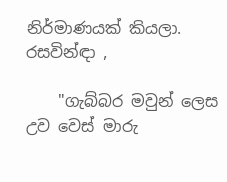නිර්මාණයක් කියලා. රසවින්ඳා ,

    "ගැබ්බර මවුන් ලෙස උව වෙස් මාරු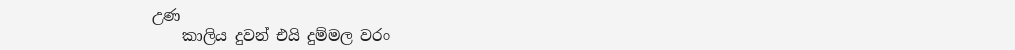උණ
    කාලිය දුවන් එයි දුම්මල වරං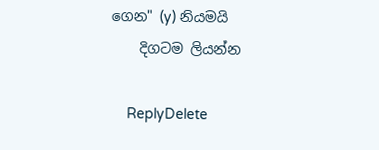ගෙන" (y) නියමයි
    දිගටම ලියන්න

    ReplyDelete